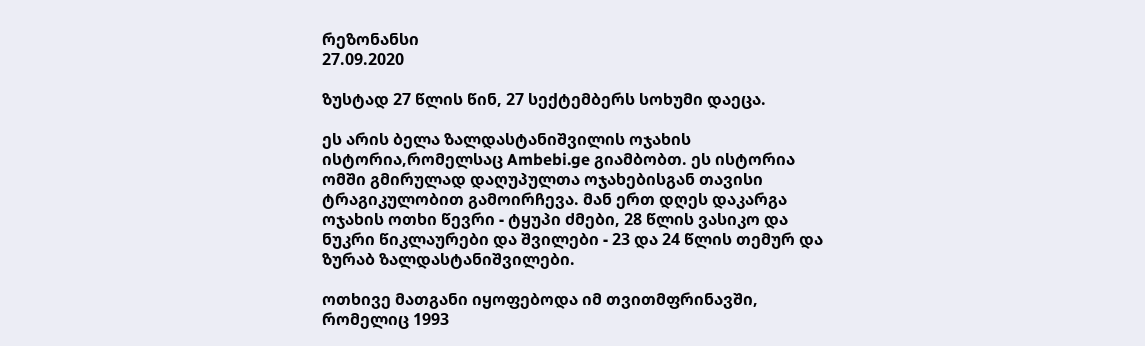რეზონანსი
27.09.2020

ზუსტად 27 წლის წინ, 27 სექტემბერს სოხუმი დაეცა.

ეს არის ბელა ზალდასტანიშვილის ოჯახის ისტორია,რომელსაც Ambebi.ge გიამბობთ. ეს ისტორია ომში გმირულად დაღუპულთა ოჯახებისგან თავისი ტრაგიკულობით გამოირჩევა. მან ერთ დღეს დაკარგა ოჯახის ოთხი წევრი - ტყუპი ძმები, 28 წლის ვასიკო და ნუკრი წიკლაურები და შვილები - 23 და 24 წლის თემურ და ზურაბ ზალდასტანიშვილები.

ოთხივე მათგანი იყოფებოდა იმ თვითმფრინავში, რომელიც 1993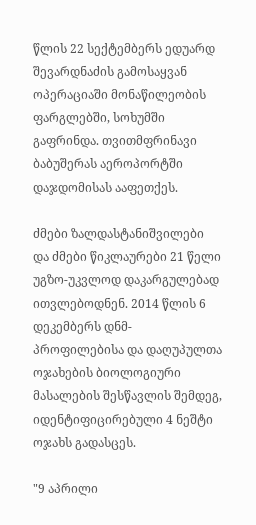წლის 22 სექტემბერს ედუარდ შევარდნაძის გამოსაყვან ოპერაციაში მონაწილეობის ფარგლებში, სოხუმში გაფრინდა. თვითმფრინავი ბაბუშერას აეროპორტში დაჯდომისას ააფეთქეს.

ძმები ზალდასტანიშვილები და ძმები წიკლაურები 21 წელი უგზო-უკვლოდ დაკარგულებად ითვლებოდნენ. 2014 წლის 6 დეკემბერს დნმ-პროფილებისა და დაღუპულთა ოჯახების ბიოლოგიური მასალების შესწავლის შემდეგ, იდენტიფიცირებული 4 ნეშტი ოჯახს გადასცეს.

"9 აპრილი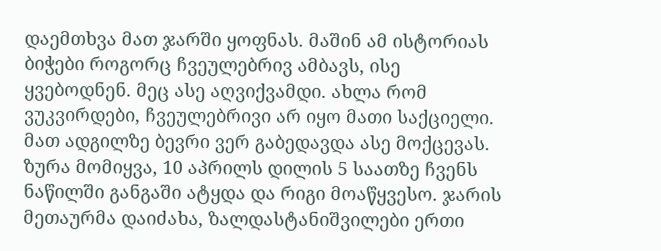დაემთხვა მათ ჯარში ყოფნას. მაშინ ამ ისტორიას ბიჭები როგორც ჩვეულებრივ ამბავს, ისე ყვებოდნენ. მეც ასე აღვიქვამდი. ახლა რომ ვუკვირდები, ჩვეულებრივი არ იყო მათი საქციელი. მათ ადგილზე ბევრი ვერ გაბედავდა ასე მოქცევას. ზურა მომიყვა, 10 აპრილს დილის 5 საათზე ჩვენს ნაწილში განგაში ატყდა და რიგი მოაწყვესო. ჯარის მეთაურმა დაიძახა, ზალდასტანიშვილები ერთი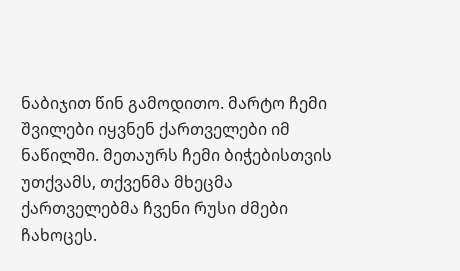ნაბიჯით წინ გამოდითო. მარტო ჩემი შვილები იყვნენ ქართველები იმ ნაწილში. მეთაურს ჩემი ბიჭებისთვის უთქვამს, თქვენმა მხეცმა ქართველებმა ჩვენი რუსი ძმები ჩახოცეს.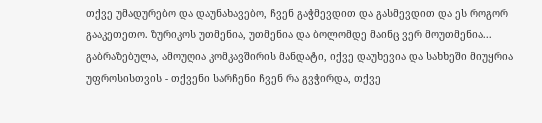თქვე უმადურებო და დაუნახავებო, ჩვენ გაჭმევდით და გასმევდით და ეს როგორ გააკეთეთო. ზურიკოს უთმენია, უთმენია და ბოლომდე მაინც ვერ მოუთმენია... გაბრაზებულა, ამოუღია კომკავშირის მანდატი, იქვე დაუხევია და სახხეში მიუყრია უფროსისთვის - თქვენი სარჩენი ჩვენ რა გვჭირდა, თქვე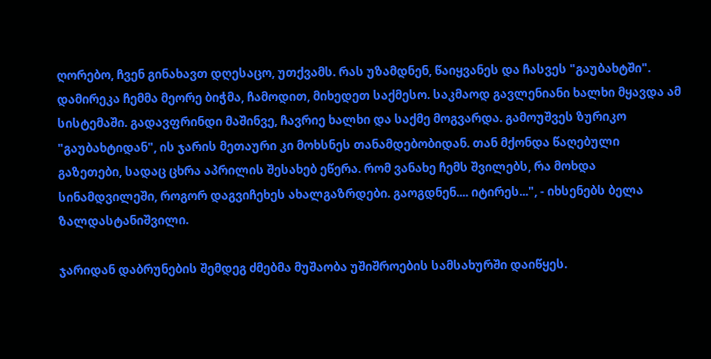ღორებო, ჩვენ გინახავთ დღესაცო, უთქვამს. რას უზამდნენ, წაიყვანეს და ჩასვეს "გაუბახტში". დამირეკა ჩემმა მეორე ბიჭმა, ჩამოდით, მიხედეთ საქმესო. საკმაოდ გავლენიანი ხალხი მყავდა ამ სისტემაში. გადავფრინდი მაშინვე, ჩავრიე ხალხი და საქმე მოგვარდა. გამოუშვეს ზურიკო "გაუბახტიდან", ის ჯარის მეთაური კი მოხსნეს თანამდებობიდან. თან მქონდა წაღებული გაზეთები, სადაც ცხრა აპრილის შესახებ ეწერა. რომ ვანახე ჩემს შვილებს, რა მოხდა სინამდვილეში, როგორ დაგვიჩეხეს ახალგაზრდები. გაოგდნენ.... იტირეს...", - იხსენებს ბელა ზალდასტანიშვილი.

ჯარიდან დაბრუნების შემდეგ ძმებმა მუშაობა უშიშროების სამსახურში დაიწყეს.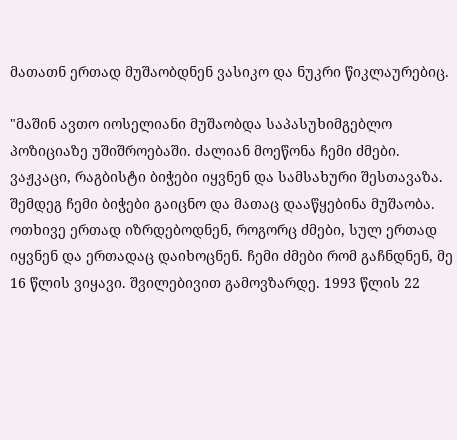მათათნ ერთად მუშაობდნენ ვასიკო და ნუკრი წიკლაურებიც.

"მაშინ ავთო იოსელიანი მუშაობდა საპასუხიმგებლო პოზიციაზე უშიშროებაში. ძალიან მოეწონა ჩემი ძმები. ვაჟკაცი, რაგბისტი ბიჭები იყვნენ და სამსახური შესთავაზა. შემდეგ ჩემი ბიჭები გაიცნო და მათაც დააწყებინა მუშაობა. ოთხივე ერთად იზრდებოდნენ, როგორც ძმები, სულ ერთად იყვნენ და ერთადაც დაიხოცნენ. ჩემი ძმები რომ გაჩნდნენ, მე 16 წლის ვიყავი. შვილებივით გამოვზარდე. 1993 წლის 22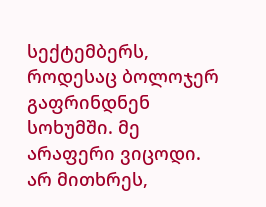სექტემბერს, როდესაც ბოლოჯერ გაფრინდნენ სოხუმში. მე არაფერი ვიცოდი. არ მითხრეს,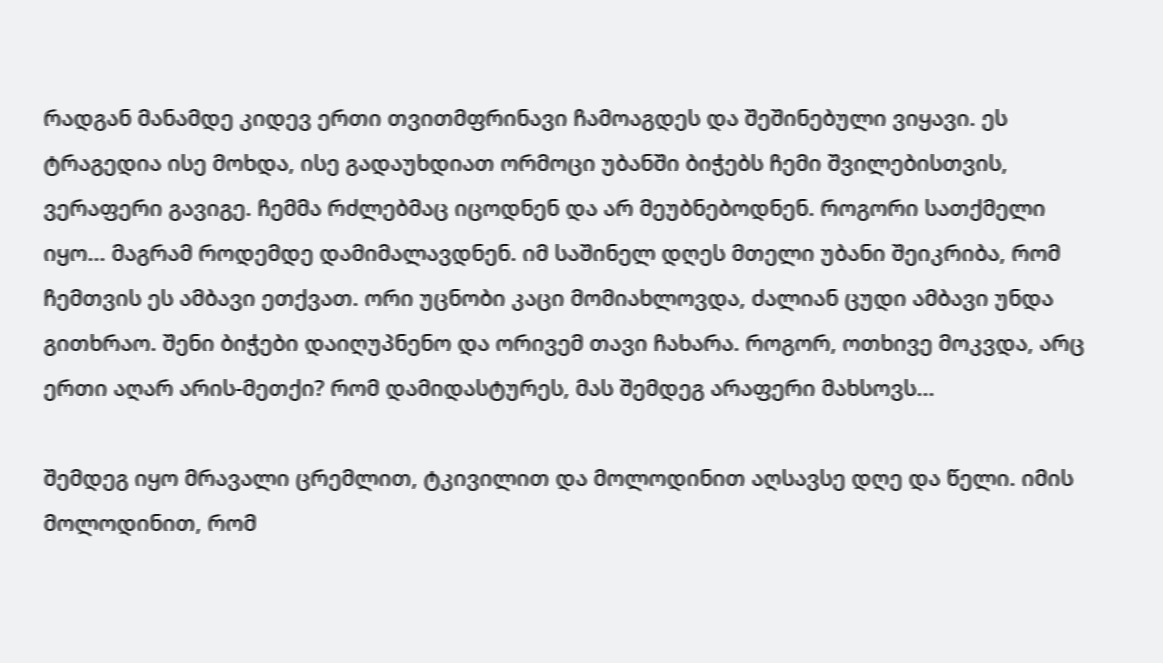რადგან მანამდე კიდევ ერთი თვითმფრინავი ჩამოაგდეს და შეშინებული ვიყავი. ეს ტრაგედია ისე მოხდა, ისე გადაუხდიათ ორმოცი უბანში ბიჭებს ჩემი შვილებისთვის, ვერაფერი გავიგე. ჩემმა რძლებმაც იცოდნენ და არ მეუბნებოდნენ. როგორი სათქმელი იყო... მაგრამ როდემდე დამიმალავდნენ. იმ საშინელ დღეს მთელი უბანი შეიკრიბა, რომ ჩემთვის ეს ამბავი ეთქვათ. ორი უცნობი კაცი მომიახლოვდა, ძალიან ცუდი ამბავი უნდა გითხრაო. შენი ბიჭები დაიღუპნენო და ორივემ თავი ჩახარა. როგორ, ოთხივე მოკვდა, არც ერთი აღარ არის-მეთქი? რომ დამიდასტურეს, მას შემდეგ არაფერი მახსოვს...

შემდეგ იყო მრავალი ცრემლით, ტკივილით და მოლოდინით აღსავსე დღე და წელი. იმის მოლოდინით, რომ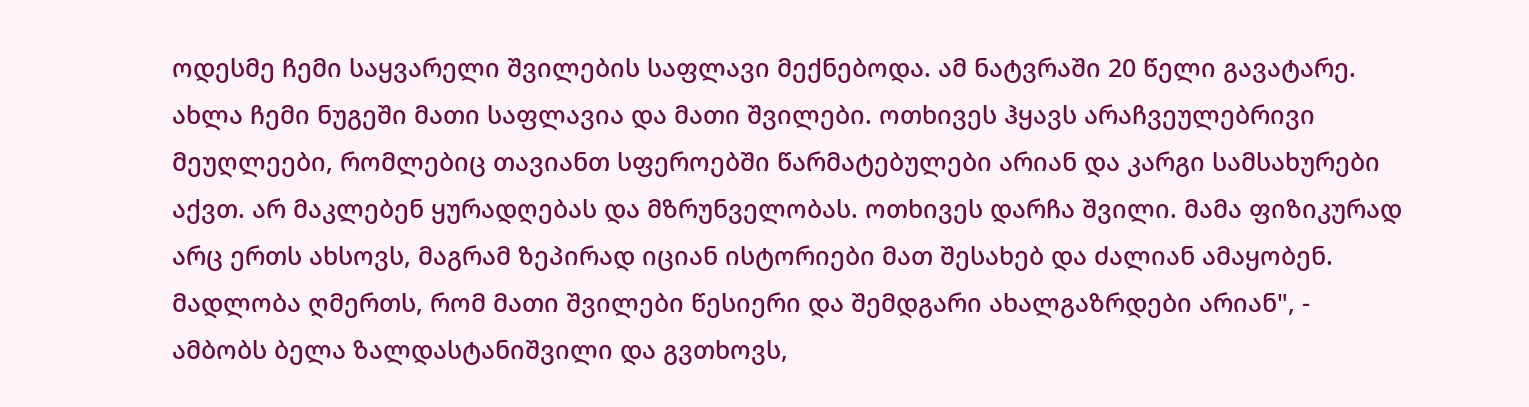ოდესმე ჩემი საყვარელი შვილების საფლავი მექნებოდა. ამ ნატვრაში 20 წელი გავატარე. ახლა ჩემი ნუგეში მათი საფლავია და მათი შვილები. ოთხივეს ჰყავს არაჩვეულებრივი მეუღლეები, რომლებიც თავიანთ სფეროებში წარმატებულები არიან და კარგი სამსახურები აქვთ. არ მაკლებენ ყურადღებას და მზრუნველობას. ოთხივეს დარჩა შვილი. მამა ფიზიკურად არც ერთს ახსოვს, მაგრამ ზეპირად იციან ისტორიები მათ შესახებ და ძალიან ამაყობენ. მადლობა ღმერთს, რომ მათი შვილები წესიერი და შემდგარი ახალგაზრდები არიან", - ამბობს ბელა ზალდასტანიშვილი და გვთხოვს,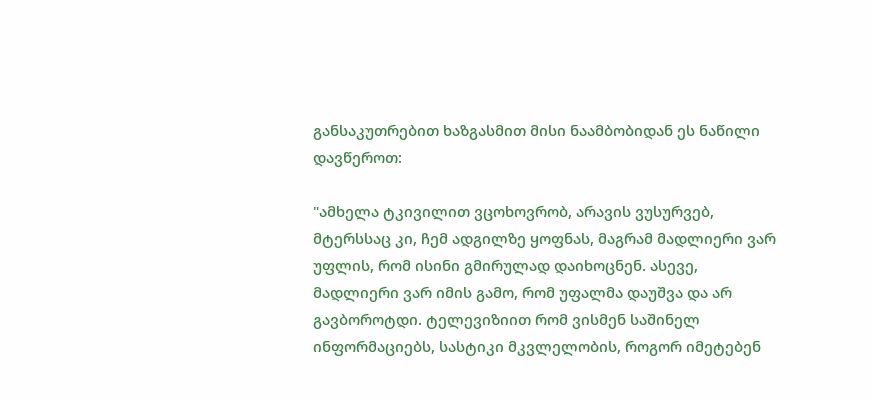განსაკუთრებით ხაზგასმით მისი ნაამბობიდან ეს ნაწილი დავწეროთ:

"ამხელა ტკივილით ვცოხოვრობ, არავის ვუსურვებ, მტერსსაც კი, ჩემ ადგილზე ყოფნას, მაგრამ მადლიერი ვარ უფლის, რომ ისინი გმირულად დაიხოცნენ. ასევე, მადლიერი ვარ იმის გამო, რომ უფალმა დაუშვა და არ გავბოროტდი. ტელევიზიით რომ ვისმენ საშინელ ინფორმაციებს, სასტიკი მკვლელობის, როგორ იმეტებენ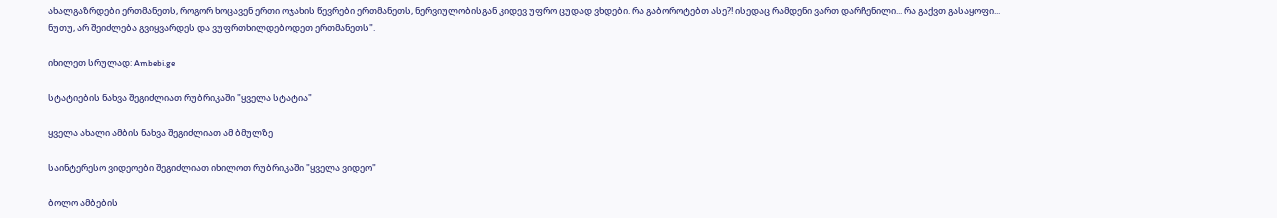ახალგაზრდები ერთმანეთს, როგორ ხოცავენ ერთი ოჯახის წევრები ერთმანეთს, ნერვიულობისგან კიდევ უფრო ცუდად ვხდები. რა გაბოროტებთ ასე?! ისედაც რამდენი ვართ დარჩენილი... რა გაქვთ გასაყოფი... ნუთუ, არ შეიძლება გვიყვარდეს და ვუფრთხილდებოდეთ ერთმანეთს".

იხილეთ სრულად: Ambebi.ge

სტატიების ნახვა შეგიძლიათ რუბრიკაში "ყველა სტატია"

ყველა ახალი ამბის ნახვა შეგიძლიათ ამ ბმულზე

საინტერესო ვიდეოები შეგიძლიათ იხილოთ რუბრიკაში "ყველა ვიდეო"

ბოლო ამბების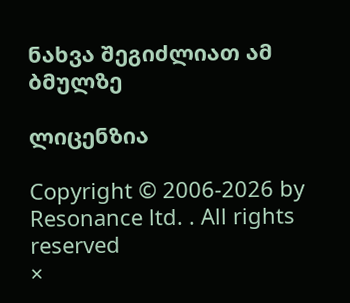ნახვა შეგიძლიათ ამ ბმულზე

ლიცენზია

Copyright © 2006-2026 by Resonance ltd. . All rights reserved
×